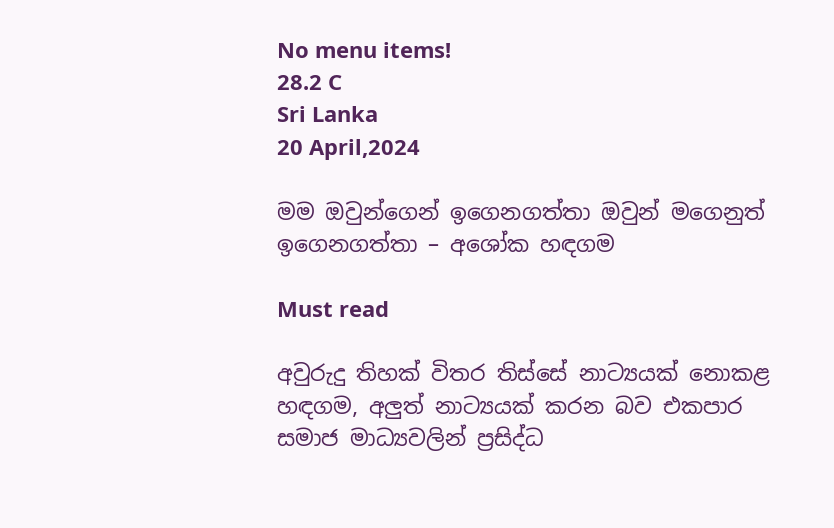No menu items!
28.2 C
Sri Lanka
20 April,2024

මම ඔවුන්ගෙන් ඉගෙනගත්තා ඔවුන් මගෙනුත් ඉගෙනගත්තා – අශෝක හඳගම

Must read

අවුරුදු තිහක් විතර තිස්සේ නාට්‍යයක් නොකළ හඳගම, අලුත් නාට්‍යයක් කරන බව එකපාර සමාජ මාධ්‍යවලින් ප්‍රසිද්ධ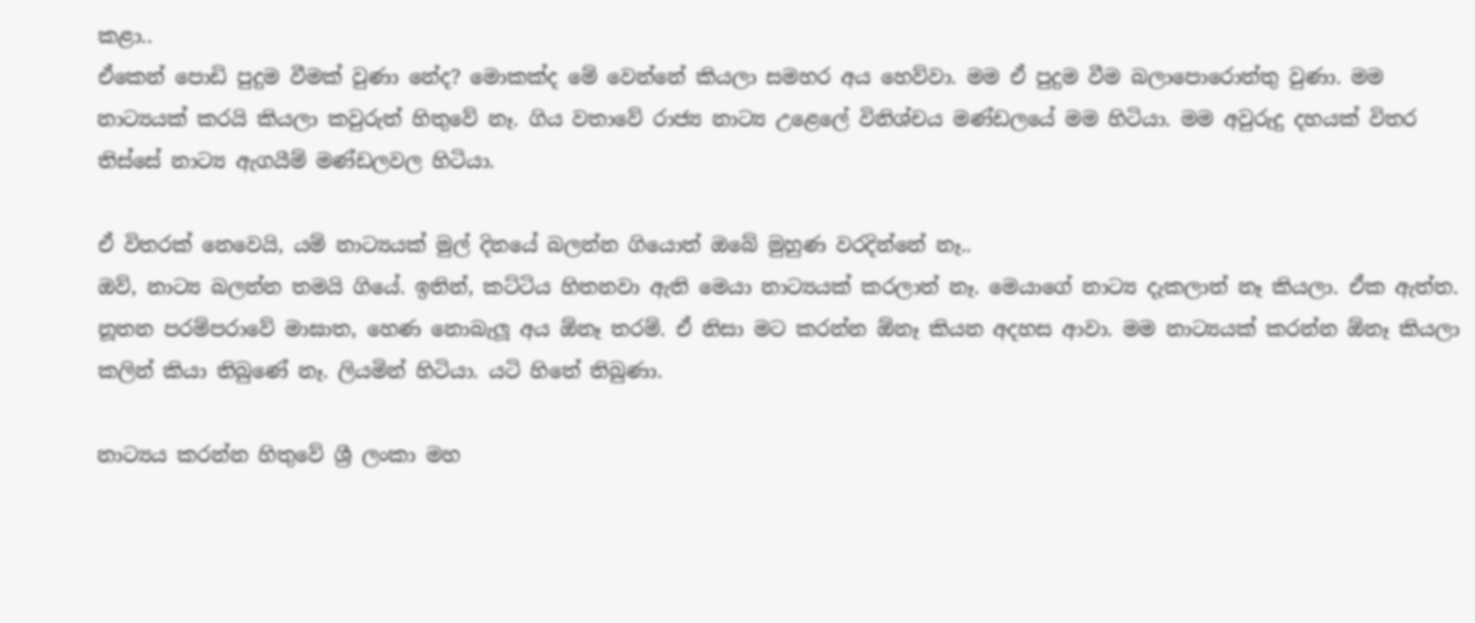කළා..
ඒකෙන් පොඩි පුදුම වීමක් වුණා නේද? මොකක්ද මේ වෙන්නේ කියලා සමහර අය හෙව්වා. මම ඒ පුදුම වීම බලාපොරොත්තු වුණා. මම නාට්‍යයක් කරයි කියලා කවුරුත් හිතුවේ නෑ. ගිය වතාවේ රාජ්‍ය නාට්‍ය උළෙලේ විනිශ්චය මණ්ඩලයේ මම හිටියා. මම අවුරුදු දහයක් විතර තිස්සේ නාට්‍ය ඇගයීම් මණ්ඩලවල හිටියා.

ඒ විතරක් නෙවෙයි, යම් නාට්‍යයක් මුල් දිනයේ බලන්න ගියොත් ඔබේ මුහුණ වරදින්නේ නෑ..
ඔව්, නාට්‍ය බලන්න තමයි ගියේ. ඉතින්, කට්ටිය හිතනවා ඇති මෙයා නාට්‍යයක් කරලාත් නෑ. මෙයාගේ නාට්‍ය දැකලාත් නෑ කියලා. ඒක ඇත්ත. නූතන පරම්පරාවේ මාඝාත, හෙණ නොබැලූ අය ඕනෑ තරම්. ඒ නිසා මට කරන්න ඕනෑ කියන අදහස ආවා. මම නාට්‍යයක් කරන්න ඕනෑ කියලා කලින් කියා තිබුණේ නෑ. ලියමින් හිටියා. යටි හිතේ තිබුණා.

නාට්‍යය කරන්න හිතුවේ ශ්‍රී ලංකා මහ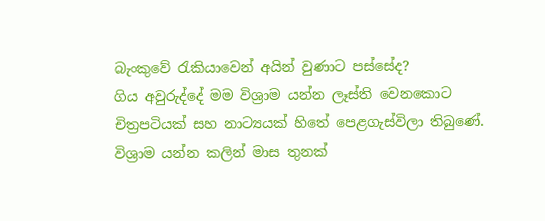බැංකුවේ රැකියාවෙන් අයින් වුණාට පස්සේද?
ගිය අවුරුද්දේ මම විශ්‍රාම යන්න ලෑස්ති වෙනකොට චිත්‍රපටියක් සහ නාට්‍යයක් හිතේ පෙළගැස්විලා තිබුණේ. විශ්‍රාම යන්න කලින් මාස තුනක්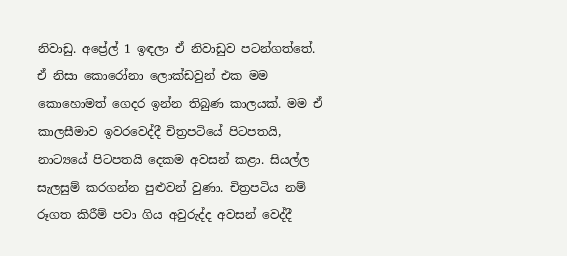නිවාඩු. අප්‍රේල් 1 ඉඳලා ඒ නිවාඩුව පටන්ගත්තේ. ඒ නිසා කොරෝනා ලොක්ඩවුන් එක මම කොහොමත් ගෙදර ඉන්න තිබුණ කාලයක්. මම ඒ කාලසීමාව ඉවරවෙද්දී චිත්‍රපටියේ පිටපතයි, නාට්‍යයේ පිටපතයි දෙකම අවසන් කළා. සියල්ල සැලසුම් කරගන්න පුළුවන් වුණා. චිත්‍රපටිය නම් රූගත කිරීම් පවා ගිය අවුරුද්ද අවසන් වෙද්දී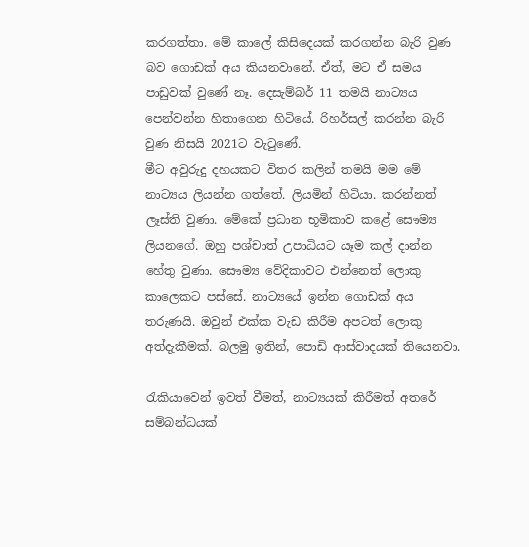කරගත්තා. මේ කාලේ කිසිදෙයක් කරගන්න බැරි වුණ බව ගොඩක් අය කියනවානේ. ඒත්, මට ඒ සමය පාඩුවක් වුණේ නෑ. දෙසැම්බර් 11 තමයි නාට්‍යය පෙන්වන්න හිතාගෙන හිටියේ. රිහර්සල් කරන්න බැරි වුණ නිසයි 2021ට වැටුණේ.
මීට අවුරුදු දහයකට විතර කලින් තමයි මම මේ නාට්‍යය ලියන්න ගත්තේ. ලියමින් හිටියා. කරන්නත් ලෑස්ති වුණා. මේකේ ප්‍රධාන භූමිකාව කළේ සෞම්‍ය ලියනගේ. ඔහු පශ්චාත් උපාධියට යෑම කල් දාන්න හේතු වුණා. සෞම්‍ය වේදිකාවට එන්නෙත් ලොකු කාලෙකට පස්සේ. නාට්‍යයේ ඉන්න ගොඩක් අය තරුණයි. ඔවුන් එක්ක වැඩ කිරීම අපටත් ලොකු අත්දැකීමක්. බලමු ඉතින්, පොඩි ආස්වාදයක් තියෙනවා.

රැකියාවෙන් ඉවත් වීමත්, නාට්‍යයක් කිරීමත් අතරේ සම්බන්ධයක්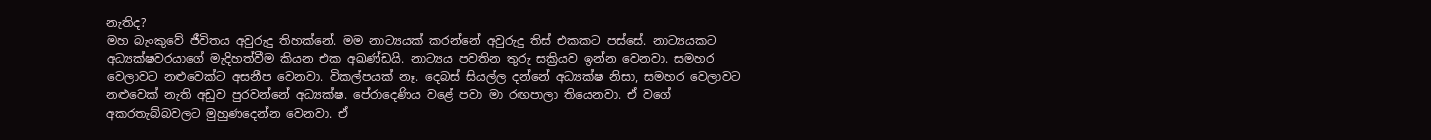නැතිද?
මහ බැංකුවේ ජීවිතය අවුරුදු තිහක්නේ. මම නාට්‍යයක් කරන්නේ අවුරුදු තිස් එකකට පස්සේ. නාට්‍යයකට අධ්‍යක්ෂවරයාගේ මැදිහත්වීම කියන එක අඛණ්ඩයි. නාට්‍යය පවතින තුරු සක්‍රියව ඉන්න වෙනවා. සමහර වෙලාවට නළුවෙක්ට අසනීප වෙනවා. විකල්පයක් නෑ. දෙබස් සියල්ල දන්නේ අධ්‍යක්ෂ නිසා, සමහර වෙලාවට නළුවෙක් නැති අඩුව පුරවන්නේ අධ්‍යක්ෂ. පේරාදෙණිය වළේ පවා මා රඟපාලා තියෙනවා. ඒ වගේ අකරතැබ්බවලට මුහුණදෙන්න වෙනවා. ඒ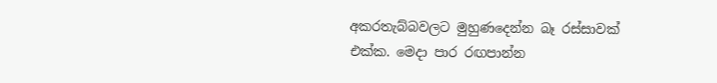අකරතැබ්බවලට මුහුණදෙන්න බෑ රස්සාවක් එක්ක. මෙදා පාර රඟපාන්න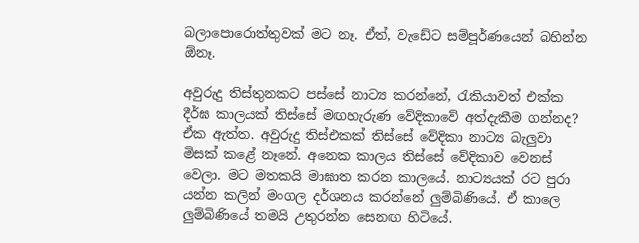බලාපොරොත්තුවක් මට නෑ. ඒත්, වැඩේට සම්පූර්ණයෙන් බහින්න ඕනෑ.

අවුරුදු තිස්තුනකට පස්සේ නාට්‍ය කරන්නේ, රැකියාවත් එක්ක දීර්ඝ කාලයක් තිස්සේ මඟහැරුණ වේදිකාවේ අත්දැකීම ගන්නද?
ඒක ඇත්ත. අවුරුදු තිස්එකක් තිස්සේ වේදිකා නාට්‍ය බැලුවා මිසක් කළේ නෑනේ. අනෙක කාලය තිස්සේ වේදිකාව වෙනස් වෙලා. මට මතකයි මාඝාත කරන කාලයේ. නාට්‍යයක් රට පුරා යන්න කලින් මංගල දර්ශනය කරන්නේ ලුම්බිණියේ. ඒ කාලෙ ලුම්බිණියේ තමයි උතුරන්න සෙනඟ හිටියේ.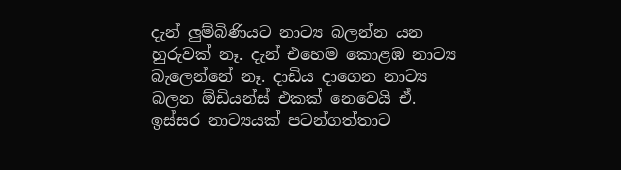දැන් ලුම්බිණියට නාට්‍ය බලන්න යන හුරුවක් නෑ. දැන් එහෙම කොළඹ නාට්‍ය බැලෙන්නේ නෑ. දාඩිය දාගෙන නාට්‍ය බලන ඕඩියන්ස් එකක් නෙවෙයි ඒ. ඉස්සර නාට්‍යයක් පටන්ගත්තාට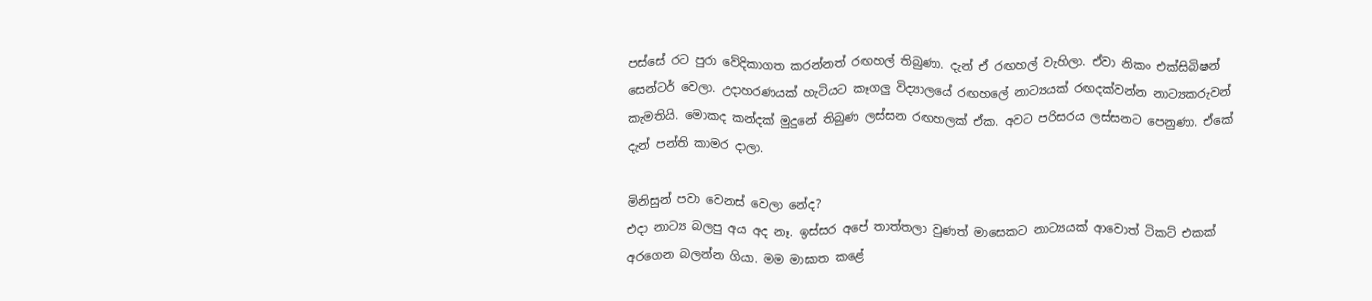පස්සේ රට පුරා වේදිකාගත කරන්නත් රඟහල් තිබුණා. දැන් ඒ රඟහල් වැහිලා. ඒවා නිකං එක්සිබිෂන් සෙන්ටර් වෙලා. උදාහරණයක් හැටියට කෑගලු විද්‍යාලයේ රඟහලේ නාට්‍යයක් රඟදක්වන්න නාට්‍යකරුවන් කැමතියි. මොකද කන්දක් මුදුනේ තිබුණ ලස්සන රඟහලක් ඒක. අවට පරිසරය ලස්සනට පෙනුණා. ඒකේ දැන් පන්ති කාමර දාලා.

මිනිසුන් පවා වෙනස් වෙලා නේද?
එදා නාට්‍ය බලපු අය අද නෑ. ඉස්සර අපේ තාත්තලා වුණත් මාසෙකට නාට්‍යයක් ආවොත් ටිකට් එකක් අරගෙන බලන්න ගියා. මම මාඝාත කළේ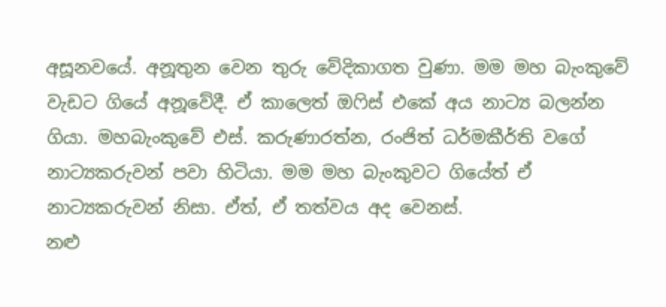අසූනවයේ. අනූතුන වෙන තුරු වේදිකාගත වුණා. මම මහ බැංකුවේ වැඩට ගියේ අනූවේදී. ඒ කාලෙත් ඔෆිස් එකේ අය නාට්‍ය බලන්න ගියා. මහබැංකුවේ එස්. කරුණාරත්න, රංජිත් ධර්මකීර්ති වගේ නාට්‍යකරුවන් පවා හිටියා. මම මහ බැංකුවට ගියේත් ඒ නාට්‍යකරුවන් නිසා. ඒත්, ඒ තත්වය අද වෙනස්.
නළු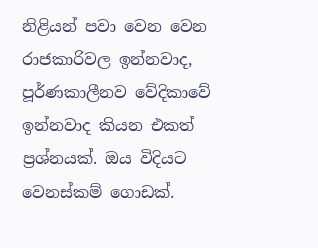නිළියන් පවා වෙන වෙන රාජකාරිවල ඉන්නවාද, පූර්ණකාලීනව වේදිකාවේ ඉන්නවාද කියන එකත් ප්‍රශ්නයක්. ඔය විදියට වෙනස්කම් ගොඩක්.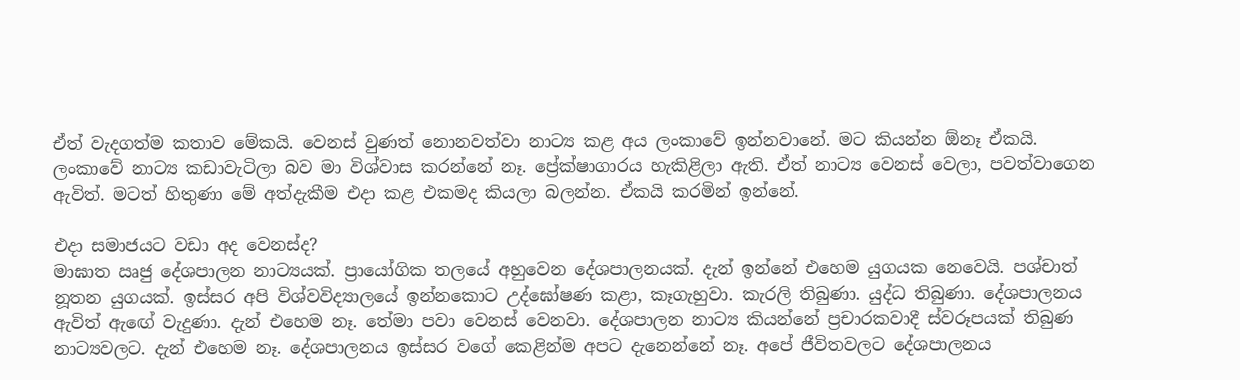ඒත් වැදගත්ම කතාව මේකයි. වෙනස් වුණත් නොනවත්වා නාට්‍ය කළ අය ලංකාවේ ඉන්නවානේ. මට කියන්න ඕනෑ ඒකයි. ලංකාවේ නාට්‍ය කඩාවැටිලා බව මා විශ්වාස කරන්නේ නෑ. ප්‍රේක්ෂාගාරය හැකිළිලා ඇති. ඒත් නාට්‍ය වෙනස් වෙලා, පවත්වාගෙන ඇවිත්. මටත් හිතුණා මේ අත්දැකීම එදා කළ එකමද කියලා බලන්න. ඒකයි කරමින් ඉන්නේ.

එදා සමාජයට වඩා අද වෙනස්ද?
මාඝාත ඍජු දේශපාලන නාට්‍යයක්. ප්‍රායෝගික තලයේ අහුවෙන දේශපාලනයක්. දැන් ඉන්නේ එහෙම යුගයක නෙවෙයි. පශ්චාත් නූතන යුගයක්. ඉස්සර අපි විශ්වවිද්‍යාලයේ ඉන්නකොට උද්ඝෝෂණ කළා, කෑගැහුවා. කැරලි තිබුණා. යුද්ධ තිබුණා. දේශපාලනය ඇවිත් ඇඟේ වැදුණා. දැන් එහෙම නෑ. තේමා පවා වෙනස් වෙනවා. දේශපාලන නාට්‍ය කියන්නේ ප්‍රචාරකවාදී ස්වරූපයක් තිබුණ නාට්‍යවලට. දැන් එහෙම නෑ. දේශපාලනය ඉස්සර වගේ කෙළින්ම අපට දැනෙන්නේ නෑ. අපේ ජීවිතවලට දේශපාලනය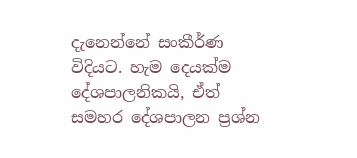දැනෙන්නේ සංකීර්ණ විදියට. හැම දෙයක්ම දේශපාලනිකයි, ඒත් සමහර දේශපාලන ප්‍රශ්න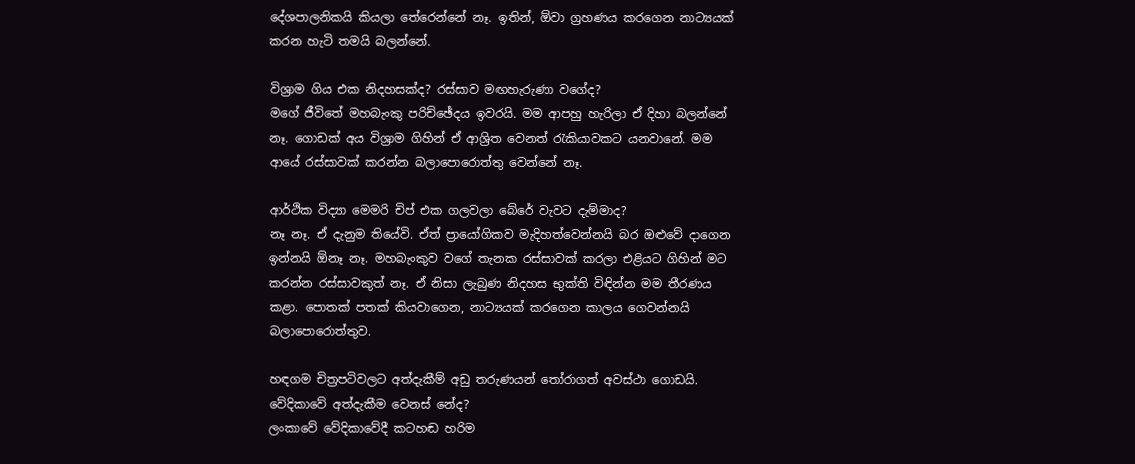දේශපාලනිකයි කියලා තේරෙන්නේ නෑ. ඉතින්, ඕවා ග්‍රහණය කරගෙන නාට්‍යයක් කරන හැටි තමයි බලන්නේ.

විශ්‍රාම ගිය එක නිදහසක්ද? රස්සාව මඟහැරුණා වගේද?
මගේ ජීවිතේ මහබැංකු පරිච්ඡේදය ඉවරයි. මම ආපහු හැරිලා ඒ දිහා බලන්නේ නෑ. ගොඩක් අය විශ්‍රාම ගිහින් ඒ ආශ්‍රිත වෙනත් රැකියාවකට යනවානේ. මම ආයේ රස්සාවක් කරන්න බලාපොරොත්තු වෙන්නේ නෑ.

ආර්ථික විද්‍යා මෙමරි චිප් එක ගලවලා බේරේ වැවට දැම්මාද?
නෑ නෑ. ඒ දැනුම තියේවි. ඒත් ප්‍රායෝගිකව මැදිහත්වෙන්නයි බර ඔළුවේ දාගෙන ඉන්නයි ඕනෑ නෑ. මහබැංකුව වගේ තැනක රස්සාවක් කරලා එළියට ගිහින් මට කරන්න රස්සාවකුත් නෑ. ඒ නිසා ලැබුණ නිදහස භුක්ති විඳින්න මම තීරණය කළා. පොතක් පතක් කියවාගෙන, නාට්‍යයක් කරගෙන කාලය ගෙවන්නයි බලාපොරොත්තුව.

හඳගම චිත්‍රපටිවලට අත්දැකීම් අඩු තරුණයන් තෝරාගත් අවස්ථා ගොඩයි. වේදිකාවේ අත්දැකීම වෙනස් නේද?
ලංකාවේ වේදිකාවේදී කටහඬ හරිම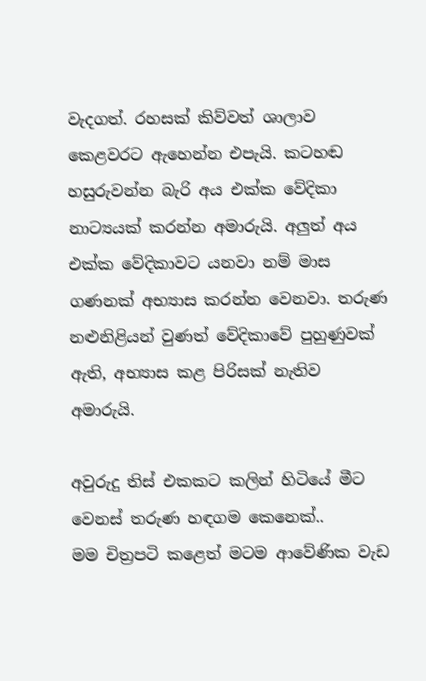වැදගත්. රහසක් කිව්වත් ශාලාව කෙළවරට ඇහෙන්න එපැයි. කටහඬ හසුරුවන්න බැරි අය එක්ක වේදිකා නාට්‍යයක් කරන්න අමාරුයි. අලුත් අය එක්ක වේදිකාවට යනවා නම් මාස ගණනක් අභ්‍යාස කරන්න වෙනවා. තරුණ නළුනිළියන් වුණත් වේදිකාවේ පුහුණුවක් ඇති, අභ්‍යාස කළ පිරිසක් නැතිව අමාරුයි.

අවුරුදු තිස් එකකට කලින් හිටියේ මීට වෙනස් තරුණ හඳගම කෙනෙක්..
මම චිත්‍රපටි කළෙත් මටම ආවේණික වැඩ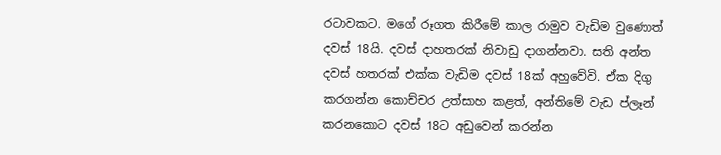රටාවකට. මගේ රූගත කිරීමේ කාල රාමුව වැඩිම වුණොත් දවස් 18යි. දවස් දාහතරක් නිවාඩු දාගන්නවා. සති අන්ත දවස් හතරක් එක්ක වැඩිම දවස් 18ක් අහුවේවි. ඒක දිගු කරගන්න කොච්චර උත්සාහ කළත්, අන්තිමේ වැඩ ප්ලෑන් කරනකොට දවස් 18ට අඩුවෙන් කරන්න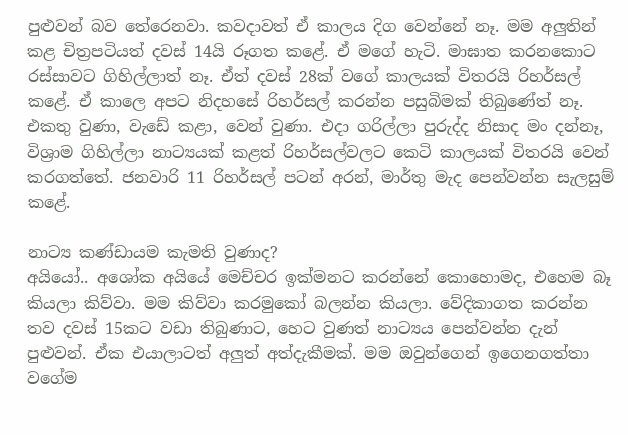පුළුවන් බව තේරෙනවා. කවදාවත් ඒ කාලය දිග වෙන්නේ නෑ. මම අලුතින් කළ චිත්‍රපටියත් දවස් 14යි රූගත කළේ. ඒ මගේ හැටි. මාඝාත කරනකොට රස්සාවට ගිහිල්ලාත් නෑ. ඒත් දවස් 28ක් වගේ කාලයක් විතරයි රිහර්සල් කළේ. ඒ කාලෙ අපට නිදහසේ රිහර්සල් කරන්න පසුබිමක් තිබුණේත් නෑ. එකතු වුණා, වැඩේ කළා, වෙන් වුණා. එදා ගරිල්ලා පුරුද්ද නිසාද මං දන්නෑ, විශ්‍රාම ගිහිල්ලා නාට්‍යයක් කළත් රිහර්සල්වලට කෙටි කාලයක් විතරයි වෙන් කරගත්තේ. ජනවාරි 11 රිහර්සල් පටන් අරන්, මාර්තු මැද පෙන්වන්න සැලසුම් කළේ.

නාට්‍ය කණ්ඩායම කැමති වුණාද?
අයියෝ.. අශෝක අයියේ මෙච්චර ඉක්මනට කරන්නේ කොහොමද, එහෙම බෑ කියලා කිව්වා. මම කිව්වා කරමුකෝ බලන්න කියලා. වේදිකාගත කරන්න තව දවස් 15කට වඩා තිබුණාට, හෙට වුණත් නාට්‍යය පෙන්වන්න දැන් පුළුවන්. ඒක එයාලාටත් අලුත් අත්දැකීමක්. මම ඔවුන්ගෙන් ඉගෙනගත්තා වගේම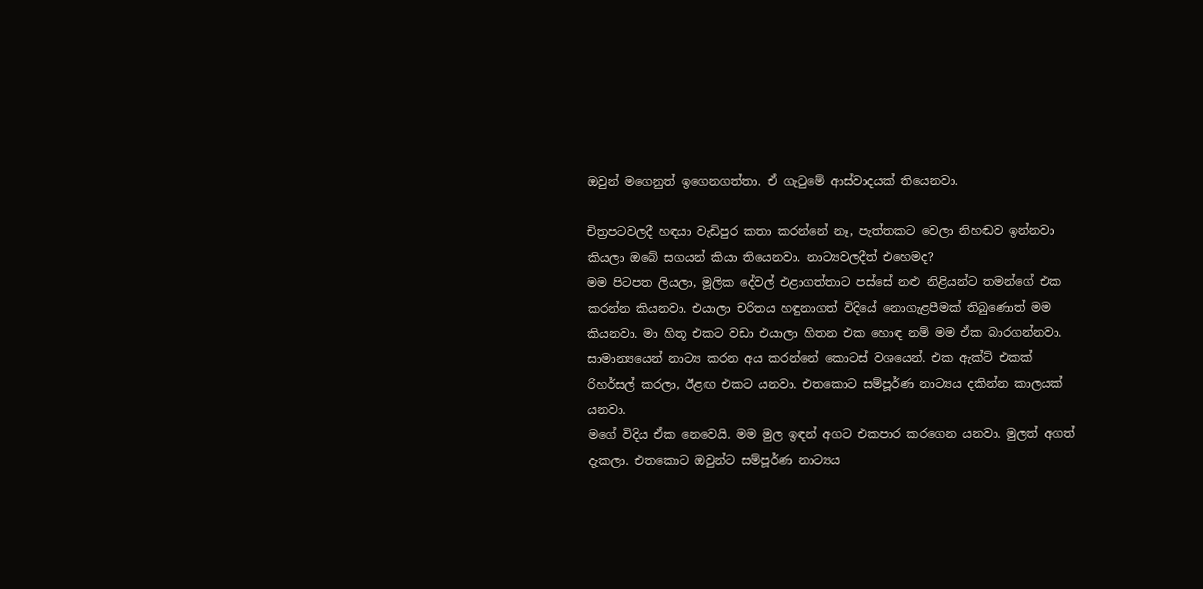ඔවුන් මගෙනුත් ඉගෙනගත්තා. ඒ ගැටුමේ ආස්වාදයක් තියෙනවා.

චිත්‍රපටවලදී හඳයා වැඩිපුර කතා කරන්නේ නෑ, පැත්තකට වෙලා නිහඬව ඉන්නවා කියලා ඔබේ සගයන් කියා තියෙනවා. නාට්‍යවලදීත් එහෙමද?
මම පිටපත ලියලා, මූලික දේවල් එළාගත්තාට පස්සේ නළු නිළියන්ට තමන්ගේ එක කරන්න කියනවා. එයාලා චරිතය හඳුනාගත් විදියේ නොගැළපීමක් තිබුණොත් මම කියනවා. මා හිතූ එකට වඩා එයාලා හිතන එක හොඳ නම් මම ඒක බාරගන්නවා. සාමාන්‍යයෙන් නාට්‍ය කරන අය කරන්නේ කොටස් වශයෙන්. එක ඇක්ට් එකක් රිහර්සල් කරලා, ඊළඟ එකට යනවා. එතකොට සම්පූර්ණ නාට්‍යය දකින්න කාලයක් යනවා.
මගේ විදිය ඒක නෙවෙයි. මම මුල ඉඳන් අගට එකපාර කරගෙන යනවා. මුලත් අගත් දැකලා. එතකොට ඔවුන්ට සම්පූර්ණ නාට්‍යය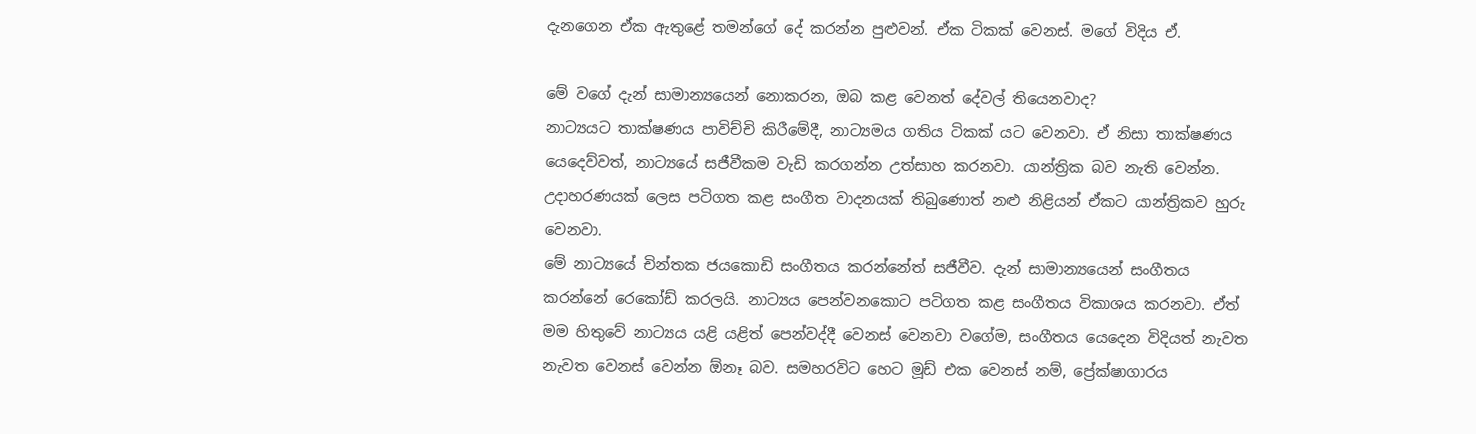දැනගෙන ඒක ඇතුළේ තමන්ගේ දේ කරන්න පුළුවන්. ඒක ටිකක් වෙනස්. මගේ විදිය ඒ.

මේ වගේ දැන් සාමාන්‍යයෙන් නොකරන, ඔබ කළ වෙනත් දේවල් තියෙනවාද?
නාට්‍යයට තාක්ෂණය පාවිච්චි කිරීමේදී, නාට්‍යමය ගතිය ටිකක් යට වෙනවා. ඒ නිසා තාක්ෂණය යෙදෙව්වත්, නාට්‍යයේ සජීවීකම වැඩි කරගන්න උත්සාහ කරනවා. යාන්ත්‍රික බව නැති වෙන්න. උදාහරණයක් ලෙස පටිගත කළ සංගීත වාදනයක් තිබුණොත් නළු නිළියන් ඒකට යාන්ත්‍රිකව හුරු වෙනවා.
මේ නාට්‍යයේ චින්තක ජයකොඩි සංගීතය කරන්නේත් සජීවීව. දැන් සාමාන්‍යයෙන් සංගීතය කරන්නේ රෙකෝඩ් කරලයි. නාට්‍යය පෙන්වනකොට පටිගත කළ සංගීතය විකාශය කරනවා. ඒත් මම හිතුවේ නාට්‍යය යළි යළිත් පෙන්වද්දී වෙනස් වෙනවා වගේම, සංගීතය යෙදෙන විදියත් නැවත නැවත වෙනස් වෙන්න ඕනෑ බව. සමහරවිට හෙට මූඩ් එක වෙනස් නම්, ප්‍රේක්ෂාගාරය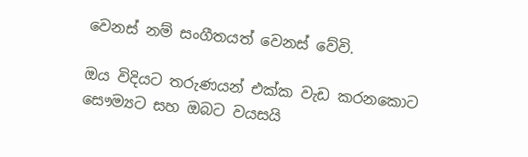වෙනස් නම් සංගීතයත් වෙනස් වේවි.

ඔය විදියට තරුණයන් එක්ක වැඩ කරනකොට සෞම්‍යට සහ ඔබට වයසයි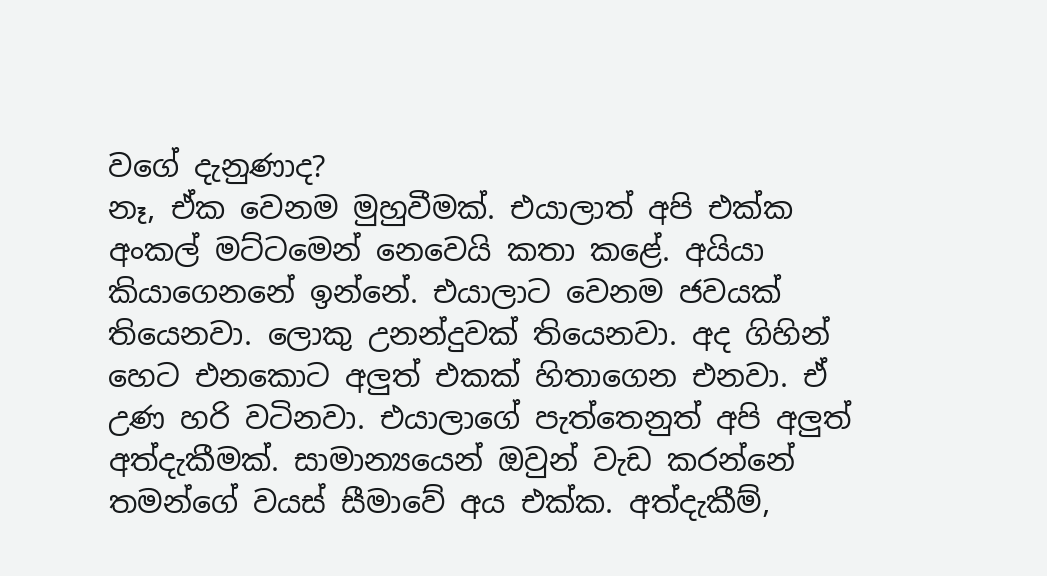වගේ දැනුණාද?
නෑ, ඒක වෙනම මුහුවීමක්. එයාලාත් අපි එක්ක අංකල් මට්ටමෙන් නෙවෙයි කතා කළේ. අයියා කියාගෙනනේ ඉන්නේ. එයාලාට වෙනම ජවයක් තියෙනවා. ලොකු උනන්දුවක් තියෙනවා. අද ගිහින් හෙට එනකොට අලුත් එකක් හිතාගෙන එනවා. ඒ උණ හරි වටිනවා. එයාලාගේ පැත්තෙනුත් අපි අලුත් අත්දැකීමක්. සාමාන්‍යයෙන් ඔවුන් වැඩ කරන්නේ තමන්ගේ වයස් සීමාවේ අය එක්ක. අත්දැකීම්,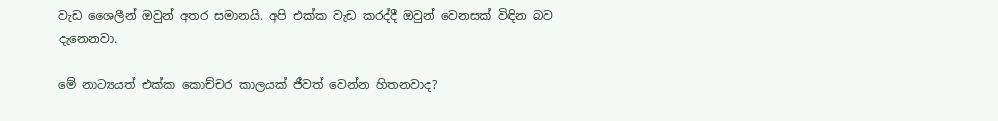වැඩ ශෛලීන් ඔවුන් අතර සමානයි. අපි එක්ක වැඩ කරද්දී ඔවුන් වෙනසක් විඳින බව දැනෙනවා.

මේ නාට්‍යයත් එක්ක කොච්චර කාලයක් ජීවත් වෙන්න හිතනවාද?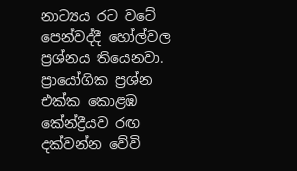නාට්‍යය රට වටේ පෙන්වද්දී හෝල්වල ප්‍රශ්නය තියෙනවා. ප්‍රායෝගික ප්‍රශ්න එක්ක කොළඹ කේන්ද්‍රීයව රඟ දක්වන්න වේවි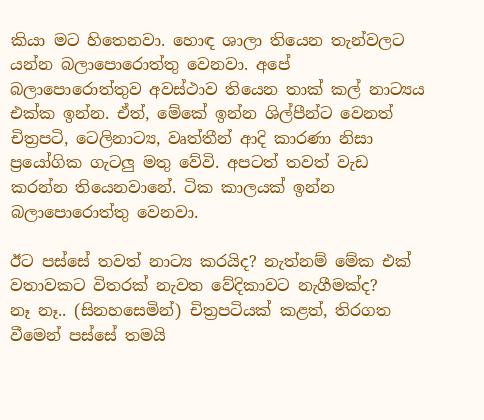කියා මට හිතෙනවා. හොඳ ශාලා තියෙන තැන්වලට යන්න බලාපොරොත්තු වෙනවා. අපේ බලාපොරොත්තුව අවස්ථාව තියෙන තාක් කල් නාට්‍යය එක්ක ඉන්න. ඒත්, මේකේ ඉන්න ශිල්පීන්ට වෙනත් චිත්‍රපටි, ටෙලිනාට්‍ය, වෘත්තීන් ආදි කාරණා නිසා ප්‍රයෝගික ගැටලු මතු වේවි. අපටත් තවත් වැඩ කරන්න තියෙනවානේ. ටික කාලයක් ඉන්න බලාපොරොත්තු වෙනවා.

ඊට පස්සේ තවත් නාට්‍ය කරයිද? නැත්නම් මේක එක් වතාවකට විතරක් නැවත වේදිකාවට නැගීමක්ද?
නෑ නෑ.. (සිනහසෙමින්) චිත්‍රපටියක් කළත්, තිරගත වීමෙන් පස්සේ තමයි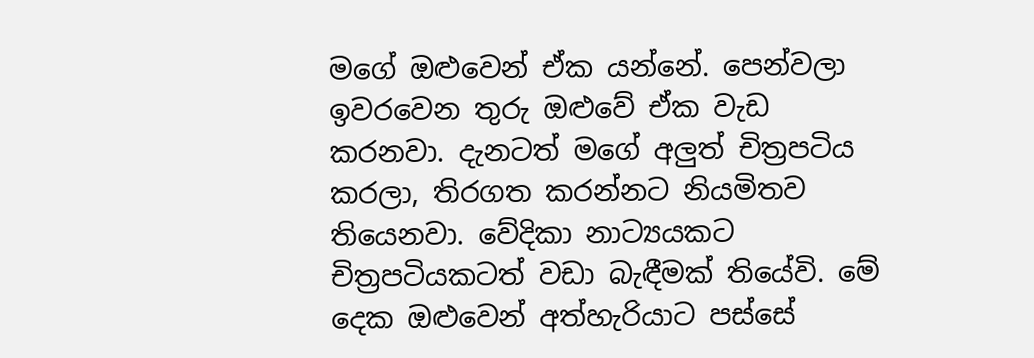මගේ ඔළුවෙන් ඒක යන්නේ. පෙන්වලා ඉවරවෙන තුරු ඔළුවේ ඒක වැඩ කරනවා. දැනටත් මගේ අලුත් චිත්‍රපටිය කරලා, තිරගත කරන්නට නියමිතව තියෙනවා. වේදිකා නාට්‍යයකට චිත්‍රපටියකටත් වඩා බැඳීමක් තියේවි. මේ දෙක ඔළුවෙන් අත්හැරියාට පස්සේ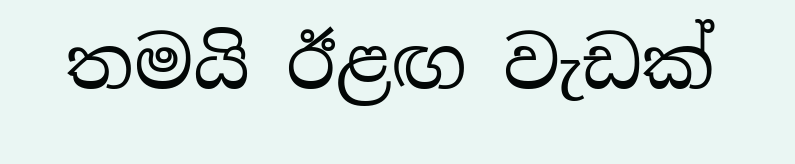තමයි ඊළඟ වැඩක්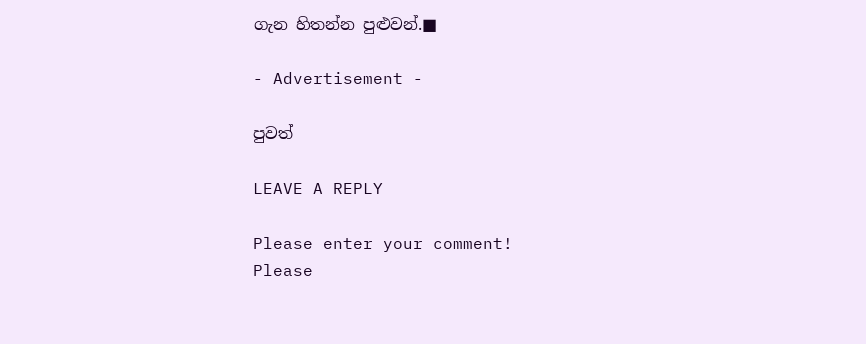ගැන හිතන්න පුළුවන්.■

- Advertisement -

පුවත්

LEAVE A REPLY

Please enter your comment!
Please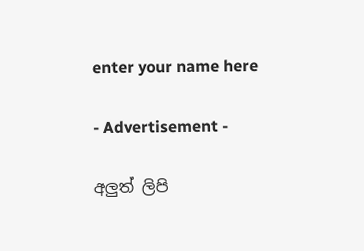enter your name here

- Advertisement -

අලුත් ලිපි